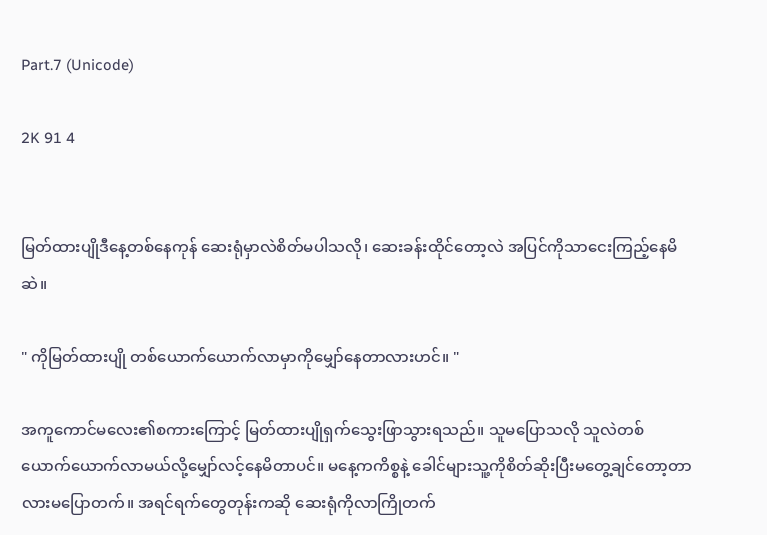Part.7 (Unicode)

2K 91 4


မြတ်ထားပျိုဒီနေ့တစ်နေကုန် ဆေးရုံမှာလဲစိတ်မပါသလို၊ ဆေးခန်းထိုင်တော့လဲ အပြင်ကိုသာငေးကြည့်နေမိဆဲ။

" ကိုမြတ်ထားပျို တစ်ယောက်ယောက်လာမှာကိုမျှော်နေတာလားဟင်။ "

အကူကောင်မလေး၏စကားကြောင့် မြတ်ထားပျိုရှက်သွေးဖြာသွားရသည်။ သူမပြောသလို သူလဲတစ်ယောက်ယောက်လာမယ်လို့မျှော်လင့်နေမိတာပင်။ မနေ့ကကိစ္စနဲ့ ခေါင်များသူ့ကိုစိတ်ဆိုးပြီးမတွေ့ချင်တော့တာလားမပြောတက်။ အရင်ရက်တွေတုန်းကဆို ဆေးရုံကိုလာကြိုတက်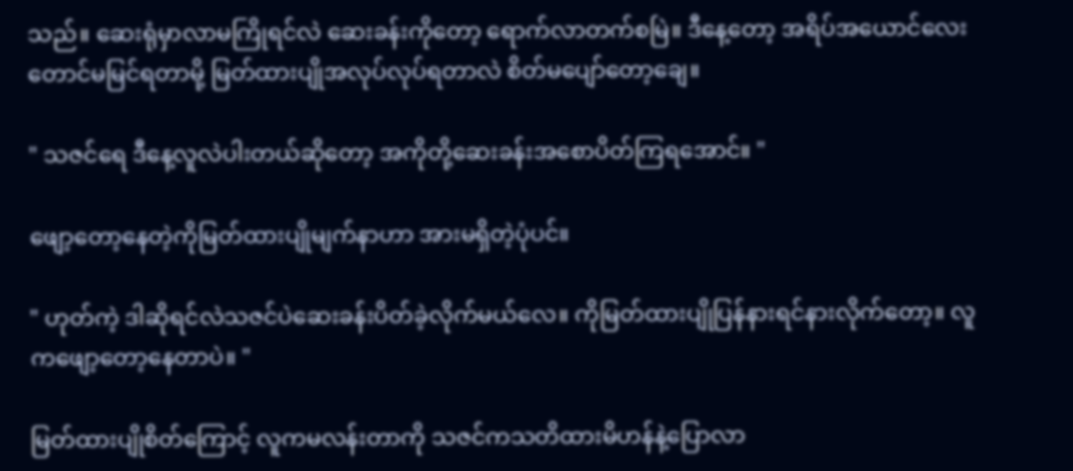သည်။ ဆေးရုံမှာလာမကြိုရင်လဲ ဆေးခန်းကိုတော့ ရောက်လာတက်စမြဲ။ ဒီနေ့တော့ အရိပ်အယောင်လေးတောင်မမြင်ရတာမို့ မြတ်ထားပျိုအလုပ်လုပ်ရတာလဲ စိတ်မပျော်တော့ချေ။

" သဇင်ရေ ဒီနေ့လူလဲပါးတယ်ဆိုတော့ အကိုတို့ဆေးခန်းအစောပိတ်ကြရအောင်။ "

ဖျော့တော့နေတဲ့ကိုမြတ်ထားပျိုမျက်နာဟာ အားမရှိတဲ့ပုံပင်။

" ဟုတ်ကဲ့ ဒါဆိုရင်လဲသဇင်ပဲဆေးခန်းပိတ်ခဲ့လိုက်မယ်လေ။ ကိုမြတ်ထားပျိုပြန်နားရင်နားလိုက်တော့။ လူကဖျော့တော့နေတာပဲ။ "

မြတ်ထားပျိုစိတ်ကြောင့် လူကမလန်းတာကို သဇင်ကသတိထားမိဟန်နဲ့ပြောလာ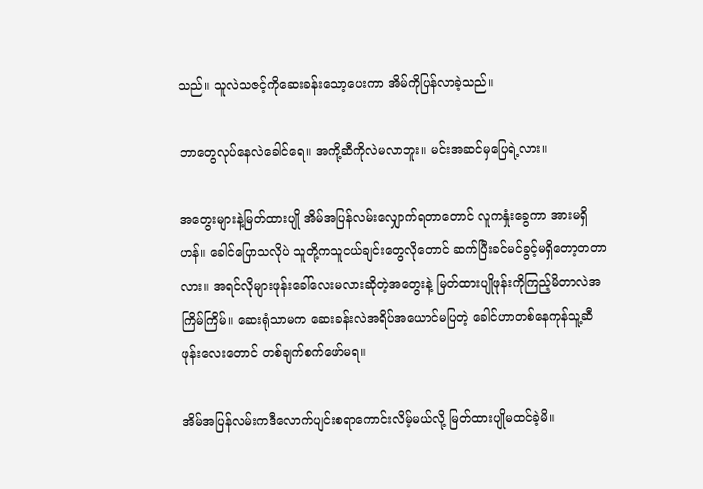သည်။ သူလဲသဇင့်ကိုဆေးခန်းသော့ပေးကာ အိမ်ကိုပြန်လာခဲ့သည်။

ဘာတွေလုပ်နေလဲခေါင်ရေ။ အကို့ဆီကိုလဲမလာဘူး။ မင်းအဆင်မှပြေရဲ့လား။

အတွေးများနဲ့မြတ်ထားပျို အိမ်အပြန်လမ်းလျှောက်ရတာတောင် လူကနှုံးခွေကာ အားမရှိဟန်။ ခေါင်ပြောသလိုပဲ သူတို့ကသူငယ်ချင်းတွေလိုတောင် ဆက်ပြီးခင်မင်ခွင့်မရှိတော့တတာလား။ အရင်လိုများဖုန်းခေါ်လေးမလားဆိုတဲ့အတွေးနဲ့ မြတ်ထားပျိုဖုန်းကိုကြည့်မိတာလဲအကြိမ်ကြိမ်။ ဆေးရုံသာမက ဆေးခန်းလဲအရိပ်အယောင်မပြတဲ့ ခေါင်ဟာတစ်နေကုန်သူ့ဆီဖုန်းလေးတောင် တစ်ချက်စက်ဖော်မရ။

အိမ်အပြန်လမ်းကဒီလောက်ပျင်းစရာကောင်းလိမ့်မယ်လို့ မြတ်ထားပျိုမထင်ခဲ့မိ။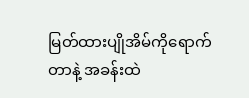မြတ်ထားပျိုအိမ်ကိုရောက်တာနဲ့ အခန်းထဲ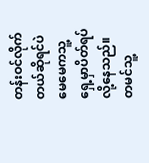တန်းဝင်လိုက်တယ်ဆိုရင်ပဲ မေမေကသူ့ရှေ့မှာပိတ်ရပ်လို့နေသည်။ တမင်သူ့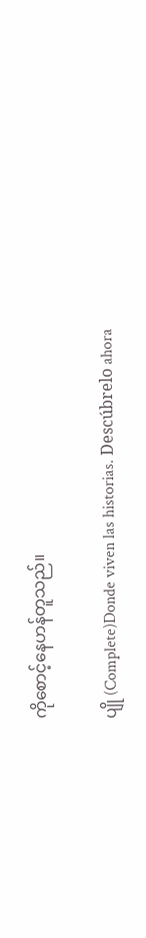ကိုစောင့်နေဟန်တူသည်။

ပျို (Complete)Donde viven las historias. Descúbrelo ahora